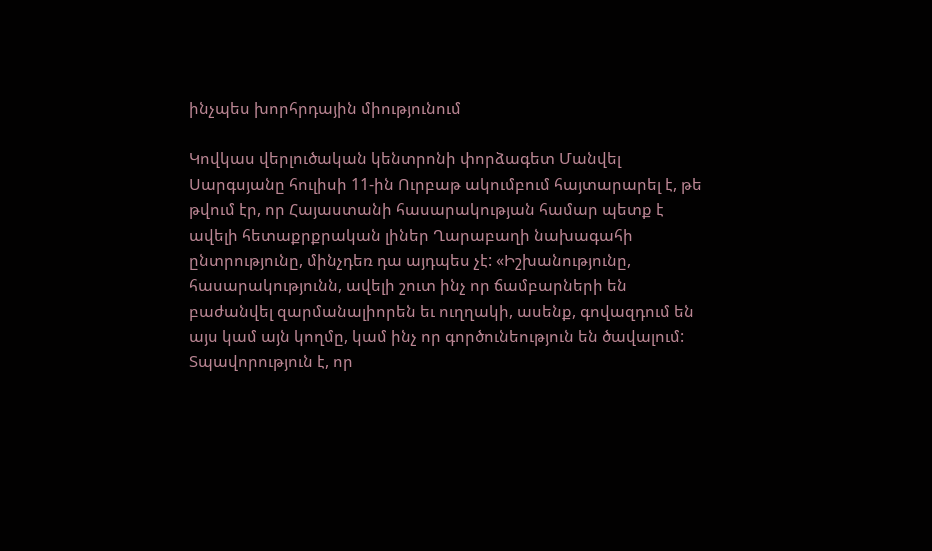ինչպես խորհրդային միությունում

Կովկաս վերլուծական կենտրոնի փորձագետ Մանվել Սարգսյանը հուլիսի 11-ին Ուրբաթ ակումբում հայտարարել է, թե թվում էր, որ Հայաստանի հասարակության համար պետք է ավելի հետաքրքրական լիներ Ղարաբաղի նախագահի ընտրությունը, մինչդեռ դա այդպես չէ: «Իշխանությունը, հասարակությունն, ավելի շուտ ինչ որ ճամբարների են բաժանվել զարմանալիորեն եւ ուղղակի, ասենք, գովազդում են այս կամ այն կողմը, կամ ինչ որ գործունեություն են ծավալում: Տպավորություն է, որ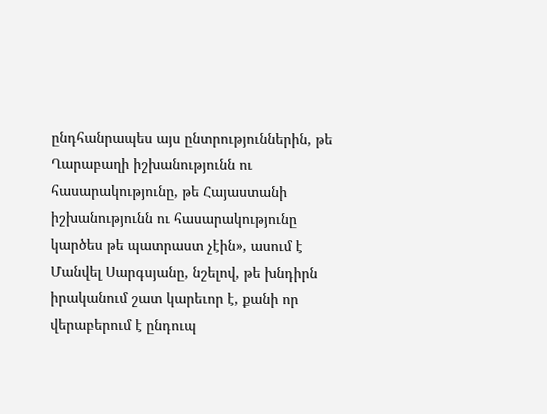ընդհանրապես այս ընտրություններին, թե Ղարաբաղի իշխանությունն ու հասարակությունը, թե Հայաստանի իշխանությունն ու հասարակությունը կարծես թե պատրաստ չէին», ասում է Մանվել Սարգսյանը, նշելով, թե խնդիրն իրականում շատ կարեւոր է, քանի որ վերաբերում է ընդուպ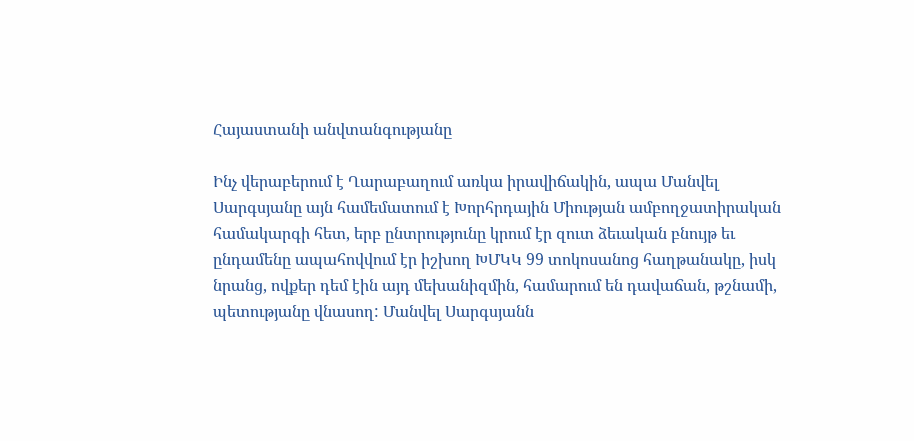Հայաստանի անվտանգությանը

Ինչ վերաբերում է Ղարաբաղում առկա իրավիճակին, ապա Մանվել Սարգսյանը այն համեմատում է Խորհրդային Միության ամբողջատիրական համակարգի հետ, երբ ընտրությունը կրում էր զուտ ձեւական բնույթ եւ ընդամենը ապահովվում էր իշխող ԽՄԿԿ 99 տոկոսանոց հաղթանակը, իսկ նրանց, ովքեր դեմ էին այդ մեխանիզմին, համարում են դավաճան, թշնամի, պետությանը վնասող: Մանվել Սարգսյանն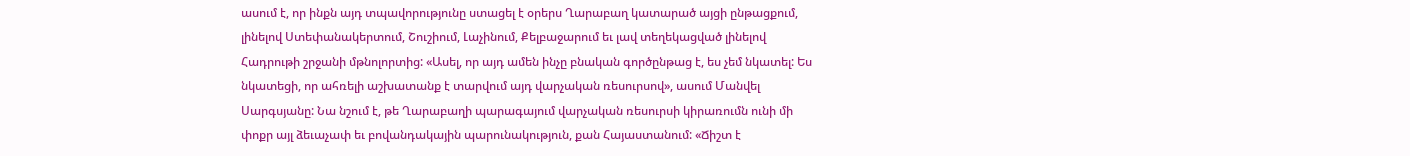ասում է, որ ինքն այդ տպավորությունը ստացել է օրերս Ղարաբաղ կատարած այցի ընթացքում, լինելով Ստեփանակերտում, Շուշիում, Լաչինում, Քելբաջարում եւ լավ տեղեկացված լինելով Հադրութի շրջանի մթնոլորտից: «Ասել, որ այդ ամեն ինչը բնական գործընթաց է, ես չեմ նկատել: Ես նկատեցի, որ ահռելի աշխատանք է տարվում այդ վարչական ռեսուրսով», ասում Մանվել Սարգսյանը: Նա նշում է, թե Ղարաբաղի պարագայում վարչական ռեսուրսի կիրառումն ունի մի փոքր այլ ձեւաչափ եւ բովանդակային պարունակություն, քան Հայաստանում: «Ճիշտ է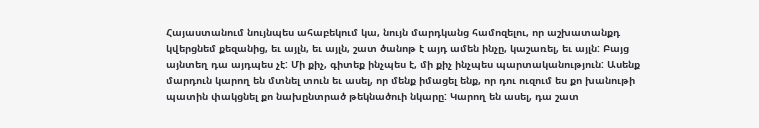Հայաստանում նույնպես ահաբեկում կա, նույն մարդկանց համոզելու, որ աշխատանքդ կվերցնեմ քեզանից, եւ այլն, եւ այլն, շատ ծանոթ է այդ ամեն ինչը, կաշառել, եւ այլն: Բայց այնտեղ դա այդպես չէ: Մի քիչ, գիտեք ինչպես է, մի քիչ ինչպես պարտականություն: Ասենք մարդուն կարող են մտնել տուն եւ ասել, որ մենք իմացել ենք, որ դու ուզում ես քո խանութի պատին փակցնել քո նախընտրած թեկնածուի նկարը: Կարող են ասել, դա շատ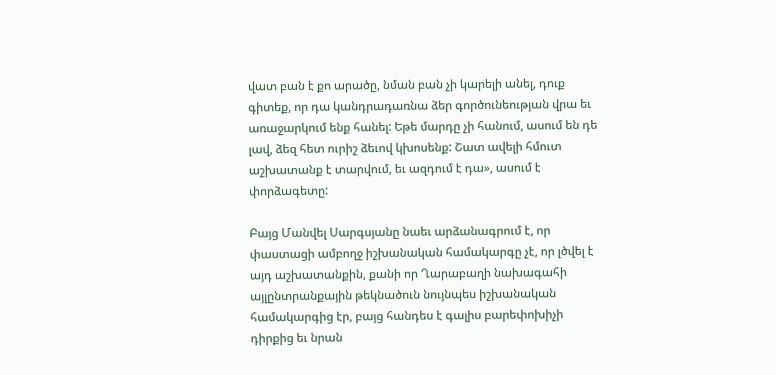վատ բան է քո արածը, նման բան չի կարելի անել, դուք գիտեք, որ դա կանդրադառնա ձեր գործունեության վրա եւ առաջարկում ենք հանել: Եթե մարդը չի հանում, ասում են դե լավ, ձեզ հետ ուրիշ ձեւով կխոսենք: Շատ ավելի հմուտ աշխատանք է տարվում, եւ ազդում է դա», ասում է փորձագետը:

Բայց Մանվել Սարգսյանը նաեւ արձանագրում է, որ փաստացի ամբողջ իշխանական համակարգը չէ, որ լծվել է այդ աշխատանքին, քանի որ Ղարաբաղի նախագահի այլընտրանքային թեկնածուն նույնպես իշխանական համակարգից էր, բայց հանդես է գալիս բարեփոխիչի դիրքից եւ նրան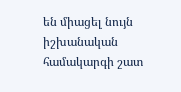են միացել նույն իշխանական համակարգի շատ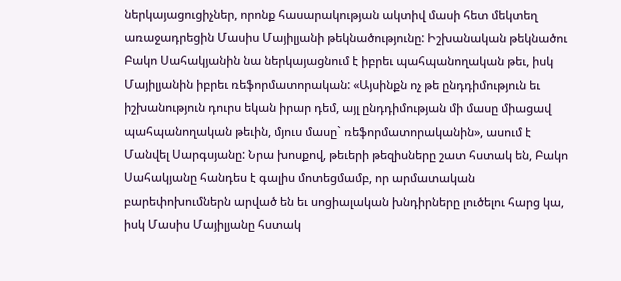ներկայացուցիչներ, որոնք հասարակության ակտիվ մասի հետ մեկտեղ առաջադրեցին Մասիս Մայիլյանի թեկնածությունը: Իշխանական թեկնածու Բակո Սահակյանին նա ներկայացնում է իբրեւ պահպանողական թեւ, իսկ Մայիլյանին իբրեւ ռեֆորմատորական: «Այսինքն ոչ թե ընդդիմություն եւ իշխանություն դուրս եկան իրար դեմ, այլ ընդդիմության մի մասը միացավ պահպանողական թեւին, մյուս մասը` ռեֆորմատորականին», ասում է Մանվել Սարգսյանը: Նրա խոսքով, թեւերի թեզիսները շատ հստակ են, Բակո Սահակյանը հանդես է գալիս մոտեցմամբ, որ արմատական բարեփոխումներն արված են եւ սոցիալական խնդիրները լուծելու հարց կա, իսկ Մասիս Մայիլյանը հստակ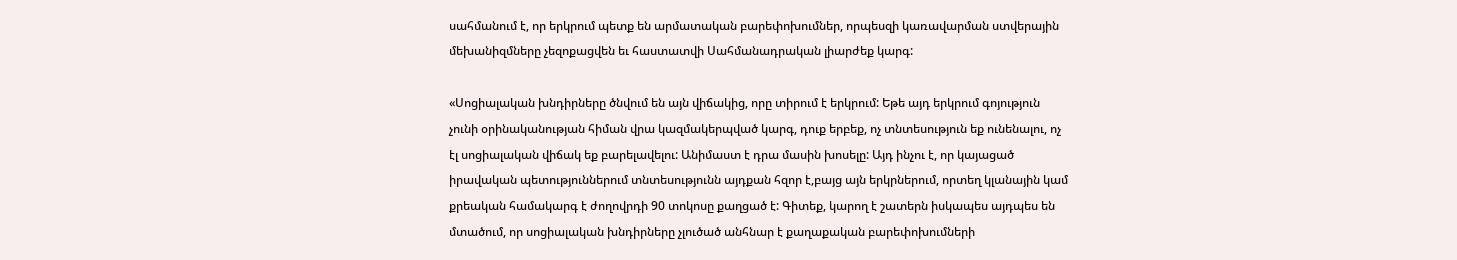սահմանում է, որ երկրում պետք են արմատական բարեփոխումներ, որպեսզի կառավարման ստվերային մեխանիզմները չեզոքացվեն եւ հաստատվի Սահմանադրական լիարժեք կարգ:

«Սոցիալական խնդիրները ծնվում են այն վիճակից, որը տիրում է երկրում: Եթե այդ երկրում գոյություն չունի օրինականության հիման վրա կազմակերպված կարգ, դուք երբեք, ոչ տնտեսություն եք ունենալու, ոչ էլ սոցիալական վիճակ եք բարելավելու: Անիմաստ է դրա մասին խոսելը: Այդ ինչու է, որ կայացած իրավական պետություններում տնտեսությունն այդքան հզոր է,բայց այն երկրներում, որտեղ կլանային կամ քրեական համակարգ է ժողովրդի 90 տոկոսը քաղցած է: Գիտեք, կարող է շատերն իսկապես այդպես են մտածում, որ սոցիալական խնդիրները չլուծած անհնար է քաղաքական բարեփոխումների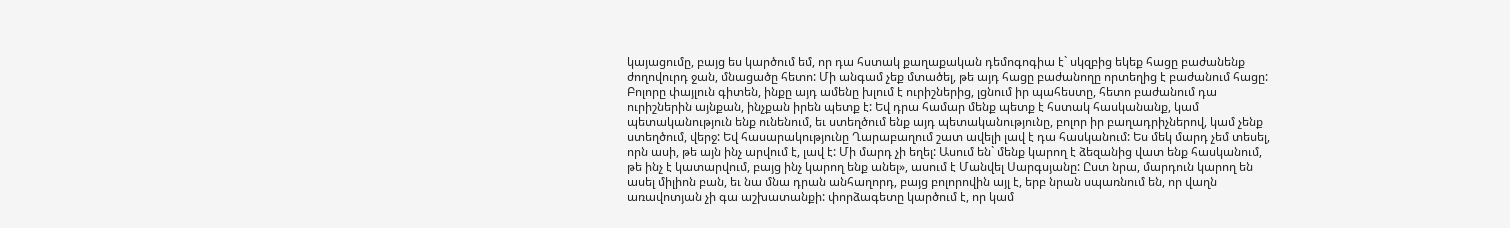կայացումը, բայց ես կարծում եմ, որ դա հստակ քաղաքական դեմոգոգիա է` սկզբից եկեք հացը բաժանենք ժողովուրդ ջան, մնացածը հետո: Մի անգամ չեք մտածել, թե այդ հացը բաժանողը որտեղից է բաժանում հացը: Բոլորը փայլուն գիտեն, ինքը այդ ամենը խլում է ուրիշներից, լցնում իր պահեստը, հետո բաժանում դա ուրիշներին այնքան, ինչքան իրեն պետք է: Եվ դրա համար մենք պետք է հստակ հասկանանք, կամ պետականություն ենք ունենում, եւ ստեղծում ենք այդ պետականությունը, բոլոր իր բաղադրիչներով, կամ չենք ստեղծում, վերջ: Եվ հասարակությունը Ղարաբաղում շատ ավելի լավ է դա հասկանում: Ես մեկ մարդ չեմ տեսել, որն ասի, թե այն ինչ արվում է, լավ է: Մի մարդ չի եղել: Ասում են` մենք կարող է ձեզանից վատ ենք հասկանում, թե ինչ է կատարվում, բայց ինչ կարող ենք անել», ասում է Մանվել Սարգսյանը: Ըստ նրա, մարդուն կարող են ասել միլիոն բան, եւ նա մնա դրան անհաղորդ, բայց բոլորովին այլ է, երբ նրան սպառնում են, որ վաղն առավոտյան չի գա աշխատանքի: փորձագետը կարծում է, որ կամ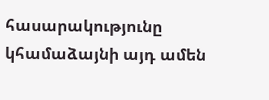հասարակությունը կհամաձայնի այդ ամեն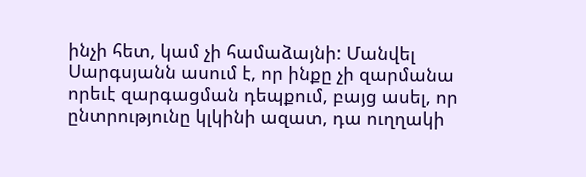ինչի հետ, կամ չի համաձայնի: Մանվել Սարգսյանն ասում է, որ ինքը չի զարմանա որեւէ զարգացման դեպքում, բայց ասել, որ ընտրությունը կլկինի ազատ, դա ուղղակի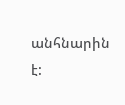անհնարին է: